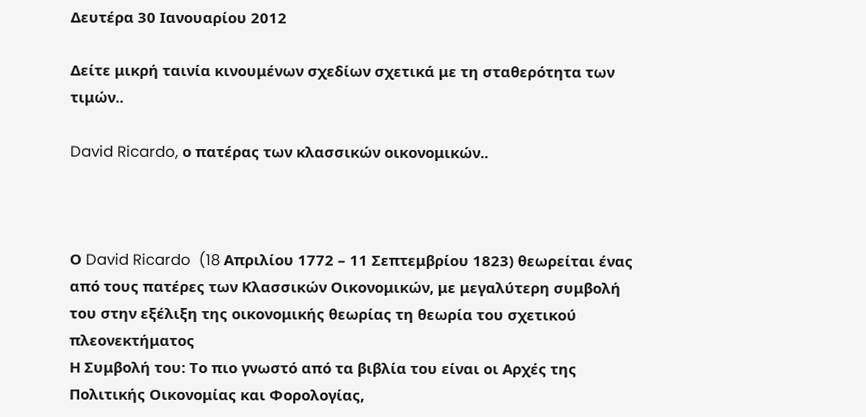Δευτέρα 30 Ιανουαρίου 2012

Δείτε μικρή ταινία κινουμένων σχεδίων σχετικά με τη σταθερότητα των τιμών..

David Ricardo, ο πατέρας των κλασσικών οικονομικών..



Ο David Ricardo  (18 Απριλίου 1772 – 11 Σεπτεμβρίου 1823) θεωρείται ένας από τους πατέρες των Κλασσικών Οικονομικών, με μεγαλύτερη συμβολή του στην εξέλιξη της οικονομικής θεωρίας τη θεωρία του σχετικού πλεονεκτήματος
Η Συμβολή του: Το πιο γνωστό από τα βιβλία του είναι οι Αρχές της Πολιτικής Οικονομίας και Φορολογίας,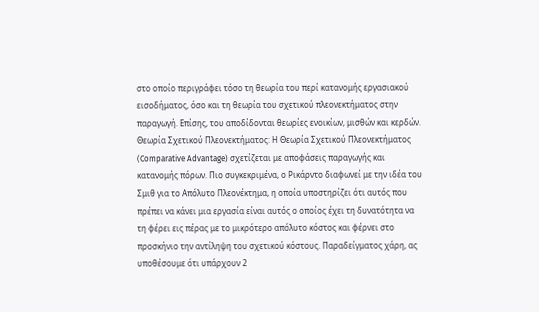στο οποίο περιγράφει τόσο τη θεωρία του περί κατανομής εργασιακού εισοδήματος, όσο και τη θεωρία του σχετικού πλεονεκτήματος στην παραγωγή. Επίσης, του αποδίδονται θεωρίες ενοικίων, μισθών και κερδών.
Θεωρία Σχετικού Πλεονεκτήματος: Η Θεωρία Σχετικού Πλεονεκτήματος (Comparative Advantage) σχετίζεται με αποφάσεις παραγωγής και κατανομής πόρων. Πιο συγκεκριμένα, ο Ρικάρντο διαφωνεί με την ιδέα του Σμιθ για το Απόλυτο Πλεονέκτημα, η οποία υποστηρίζει ότι αυτός που πρέπει να κάνει μια εργασία είναι αυτός ο οποίος έχει τη δυνατότητα να τη φέρει εις πέρας με το μικρότερο απόλυτο κόστος και φέρνει στο προσκήνιο την αντίληψη του σχετικού κόστους. Παραδείγματος χάρη, ας υποθέσουμε ότι υπάρχουν 2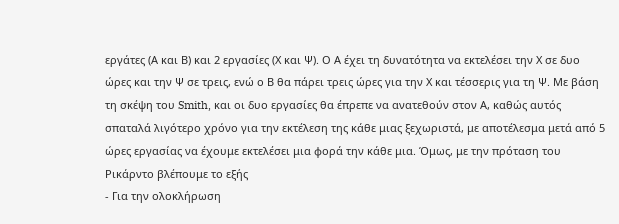εργάτες (Α και Β) και 2 εργασίες (Χ και Ψ). Ο Α έχει τη δυνατότητα να εκτελέσει την Χ σε δυο ώρες και την Ψ σε τρεις, ενώ ο Β θα πάρει τρεις ώρες για την Χ και τέσσερις για τη Ψ. Με βάση τη σκέψη του Smith, και οι δυο εργασίες θα έπρεπε να ανατεθούν στον Α, καθώς αυτός σπαταλά λιγότερο χρόνο για την εκτέλεση της κάθε μιας ξεχωριστά, με αποτέλεσμα μετά από 5 ώρες εργασίας να έχουμε εκτελέσει μια φορά την κάθε μια. Όμως, με την πρόταση του Ρικάρντο βλέπουμε το εξής
- Για την ολοκλήρωση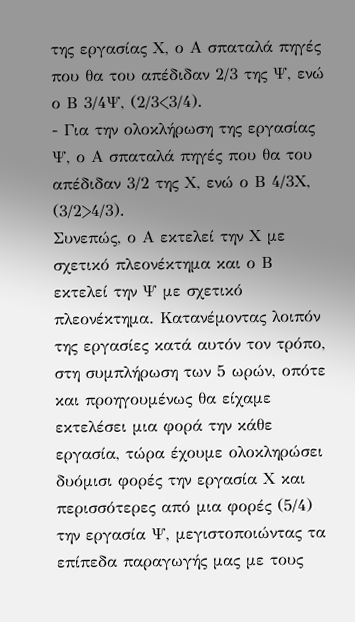της εργασίας Χ, ο Α σπαταλά πηγές που θα του απέδιδαν 2/3 της Ψ, ενώ ο Β 3/4Ψ, (2/3<3/4).
- Για την ολοκλήρωση της εργασίας Ψ, ο Α σπαταλά πηγές που θα του απέδιδαν 3/2 της Χ, ενώ ο Β 4/3Χ, (3/2>4/3).
Συνεπώς, ο Α εκτελεί την Χ με σχετικό πλεονέκτημα και ο Β εκτελεί την Ψ με σχετικό πλεονέκτημα. Κατανέμοντας λοιπόν της εργασίες κατά αυτόν τον τρόπο, στη συμπλήρωση των 5 ωρών, οπότε και προηγουμένως θα είχαμε εκτελέσει μια φορά την κάθε εργασία, τώρα έχουμε ολοκληρώσει δυόμισι φορές την εργασία Χ και περισσότερες από μια φορές (5/4) την εργασία Ψ, μεγιστοποιώντας τα επίπεδα παραγωγής μας με τους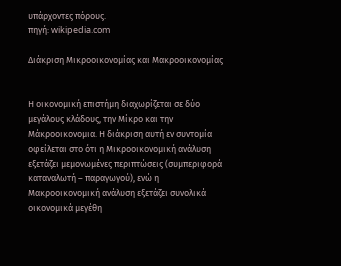υπάρχοντες πόρους.
πηγή: wikipedia.com

Διάκριση Μικροοικονομίας και Μακροοικονομίας


Η οικονομική επιστήμη διαχωρίζεται σε δύο μεγάλους κλάδους, την Μίκρο και την Μάκροοικονομια. Η διάκριση αυτή εν συντομία οφείλεται στο ότι η Μικροοικονομική ανάλυση εξετάζει μεμονωμένες περιπτώσεις (συμπεριφορά καταναλωτή – παραγωγού), ενώ η Μακροοικονομική ανάλυση εξετάζει συνολικά οικονομικά μεγέθη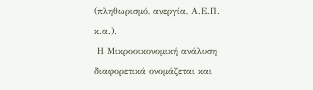(πληθωρισμό, ανεργία, Α.Ε.Π. κ.α.).
 Η Μικροοικονομική ανάλυση διαφορετικά ονομάζεται και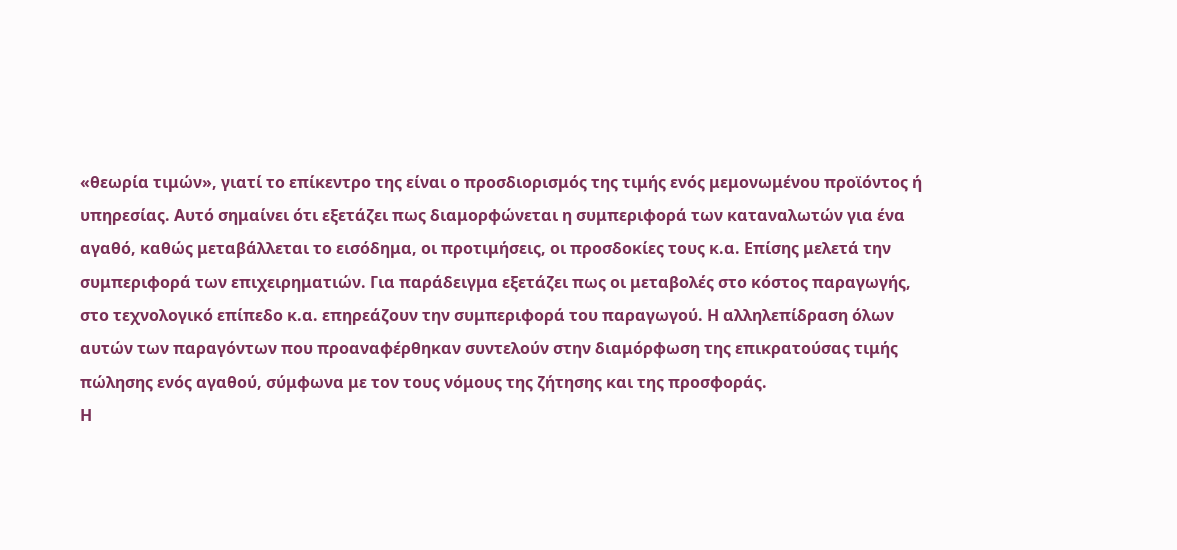«θεωρία τιμών», γιατί το επίκεντρο της είναι ο προσδιορισμός της τιμής ενός μεμονωμένου προϊόντος ή υπηρεσίας. Αυτό σημαίνει ότι εξετάζει πως διαμορφώνεται η συμπεριφορά των καταναλωτών για ένα αγαθό, καθώς μεταβάλλεται το εισόδημα, οι προτιμήσεις, οι προσδοκίες τους κ.α. Επίσης μελετά την συμπεριφορά των επιχειρηματιών. Για παράδειγμα εξετάζει πως οι μεταβολές στο κόστος παραγωγής, στο τεχνολογικό επίπεδο κ.α. επηρεάζουν την συμπεριφορά του παραγωγού. Η αλληλεπίδραση όλων αυτών των παραγόντων που προαναφέρθηκαν συντελούν στην διαμόρφωση της επικρατούσας τιμής πώλησης ενός αγαθού, σύμφωνα με τον τους νόμους της ζήτησης και της προσφοράς.
Η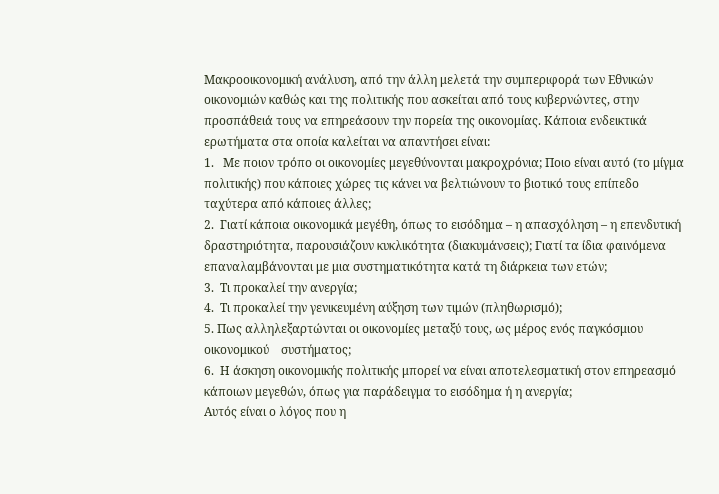Μακροοικονομική ανάλυση, από την άλλη μελετά την συμπεριφορά των Εθνικών οικονομιών καθώς και της πολιτικής που ασκείται από τους κυβερνώντες, στην προσπάθειά τους να επηρεάσουν την πορεία της οικονομίας. Κάποια ενδεικτικά ερωτήματα στα οποία καλείται να απαντήσει είναι:
1.   Με ποιον τρόπο οι οικονομίες μεγεθύνονται μακροχρόνια; Ποιο είναι αυτό (το μίγμα πολιτικής) που κάποιες χώρες τις κάνει να βελτιώνουν το βιοτικό τους επίπεδο ταχύτερα από κάποιες άλλες;
2.  Γιατί κάποια οικονομικά μεγέθη, όπως το εισόδημα – η απασχόληση – η επενδυτική δραστηριότητα, παρουσιάζουν κυκλικότητα (διακυμάνσεις); Γιατί τα ίδια φαινόμενα επαναλαμβάνονται με μια συστηματικότητα κατά τη διάρκεια των ετών;
3.  Τι προκαλεί την ανεργία;
4.  Τι προκαλεί την γενικευμένη αύξηση των τιμών (πληθωρισμό);
5. Πως αλληλεξαρτώνται οι οικονομίες μεταξύ τους, ως μέρος ενός παγκόσμιου οικονομικού    συστήματος;
6.  Η άσκηση οικονομικής πολιτικής μπορεί να είναι αποτελεσματική στον επηρεασμό κάποιων μεγεθών, όπως για παράδειγμα το εισόδημα ή η ανεργία;
Αυτός είναι ο λόγος που η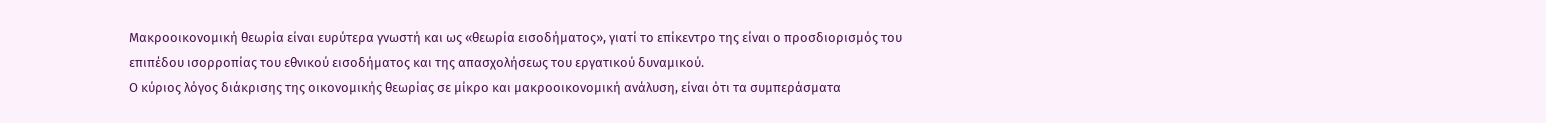Μακροοικονομική θεωρία είναι ευρύτερα γνωστή και ως «θεωρία εισοδήματος», γιατί το επίκεντρο της είναι ο προσδιορισμός του επιπέδου ισορροπίας του εθνικού εισοδήματος και της απασχολήσεως του εργατικού δυναμικού.
Ο κύριος λόγος διάκρισης της οικονομικής θεωρίας σε μίκρο και μακροοικονομική ανάλυση, είναι ότι τα συμπεράσματα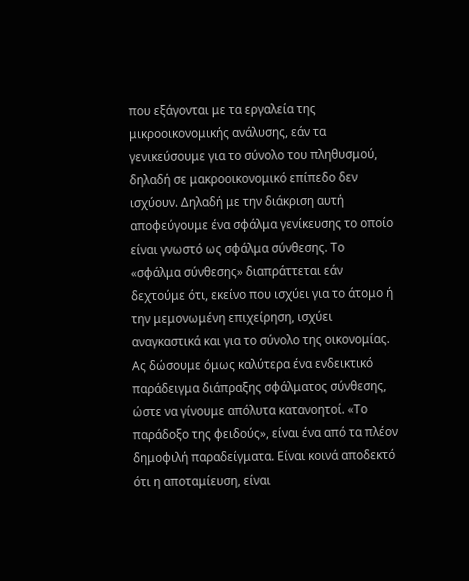που εξάγονται με τα εργαλεία της μικροοικονομικής ανάλυσης, εάν τα γενικεύσουμε για το σύνολο του πληθυσμού, δηλαδή σε μακροοικονομικό επίπεδο δεν ισχύουν. Δηλαδή με την διάκριση αυτή αποφεύγουμε ένα σφάλμα γενίκευσης το οποίο είναι γνωστό ως σφάλμα σύνθεσης. Το «σφάλμα σύνθεσης» διαπράττεται εάν δεχτούμε ότι, εκείνο που ισχύει για το άτομο ή την μεμονωμένη επιχείρηση, ισχύει αναγκαστικά και για το σύνολο της οικονομίας.
Ας δώσουμε όμως καλύτερα ένα ενδεικτικό παράδειγμα διάπραξης σφάλματος σύνθεσης, ώστε να γίνουμε απόλυτα κατανοητοί. «Το παράδοξο της φειδούς», είναι ένα από τα πλέον δημοφιλή παραδείγματα. Είναι κοινά αποδεκτό ότι η αποταμίευση, είναι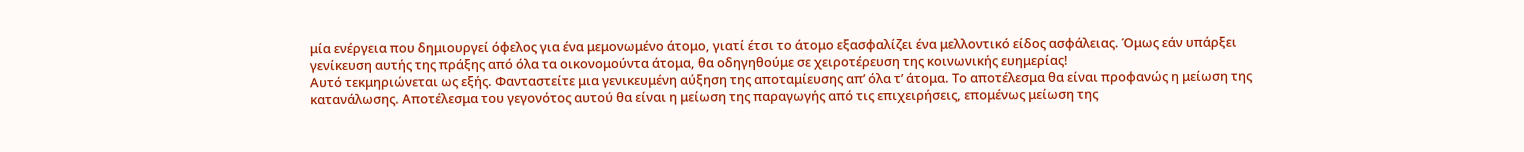μία ενέργεια που δημιουργεί όφελος για ένα μεμονωμένο άτομο, γιατί έτσι το άτομο εξασφαλίζει ένα μελλοντικό είδος ασφάλειας. Όμως εάν υπάρξει γενίκευση αυτής της πράξης από όλα τα οικονομούντα άτομα, θα οδηγηθούμε σε χειροτέρευση της κοινωνικής ευημερίας!
Αυτό τεκμηριώνεται ως εξής. Φανταστείτε μια γενικευμένη αύξηση της αποταμίευσης απ’ όλα τ’ άτομα. Το αποτέλεσμα θα είναι προφανώς η μείωση της κατανάλωσης. Αποτέλεσμα του γεγονότος αυτού θα είναι η μείωση της παραγωγής από τις επιχειρήσεις, επομένως μείωση της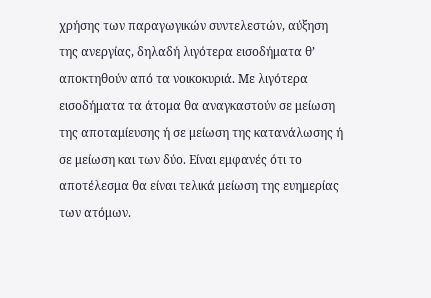χρήσης των παραγωγικών συντελεστών, αύξηση της ανεργίας, δηλαδή λιγότερα εισοδήματα θ’ αποκτηθούν από τα νοικοκυριά. Με λιγότερα εισοδήματα τα άτομα θα αναγκαστούν σε μείωση της αποταμίευσης ή σε μείωση της κατανάλωσης ή σε μείωση και των δύο. Είναι εμφανές ότι το αποτέλεσμα θα είναι τελικά μείωση της ευημερίας των ατόμων.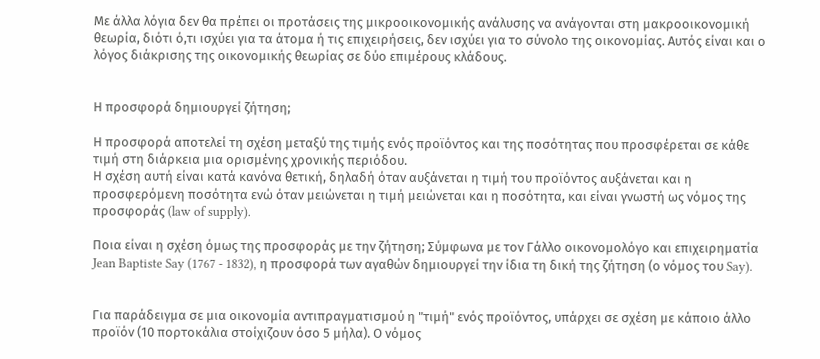Με άλλα λόγια δεν θα πρέπει οι προτάσεις της μικροοικονομικής ανάλυσης να ανάγονται στη μακροοικονομική θεωρία, διότι ό,τι ισχύει για τα άτομα ή τις επιχειρήσεις, δεν ισχύει για το σύνολο της οικονομίας. Αυτός είναι και ο λόγος διάκρισης της οικονομικής θεωρίας σε δύο επιμέρους κλάδους.


Η προσφορά δημιουργεί ζήτηση;

Η προσφορά αποτελεί τη σχέση μεταξύ της τιμής ενός προϊόντος και της ποσότητας που προσφέρεται σε κάθε τιμή στη διάρκεια μια ορισμένης χρονικής περιόδου.
Η σχέση αυτή είναι κατά κανόνα θετική, δηλαδή όταν αυξάνεται η τιμή του προϊόντος αυξάνεται και η προσφερόμενη ποσότητα ενώ όταν μειώνεται η τιμή μειώνεται και η ποσότητα, και είναι γνωστή ως νόμος της προσφοράς (law of supply).

Ποια είναι η σχέση όμως της προσφοράς με την ζήτηση; Σύμφωνα με τον Γάλλο οικονομολόγο και επιχειρηματία Jean Baptiste Say (1767 - 1832), η προσφορά των αγαθών δημιουργεί την ίδια τη δική της ζήτηση (ο νόμος του Say).


Για παράδειγμα σε μια οικονομία αντιπραγματισμού η "τιμή" ενός προϊόντος, υπάρχει σε σχέση με κάποιο άλλο προϊόν (10 πορτοκάλια στοίχιζουν όσο 5 μήλα). Ο νόμος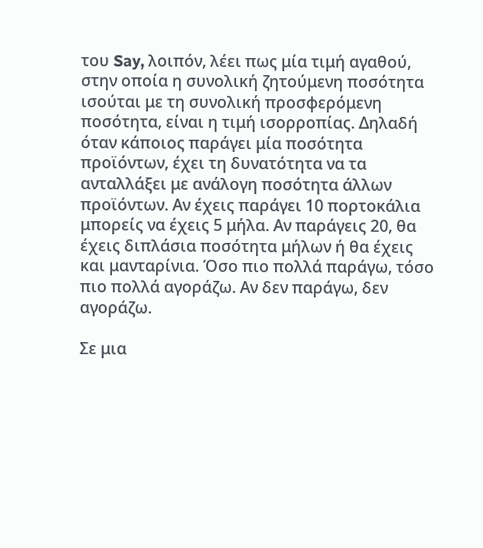του Say, λοιπόν, λέει πως μία τιμή αγαθού, στην οποία η συνολική ζητούμενη ποσότητα ισούται με τη συνολική προσφερόμενη ποσότητα, είναι η τιμή ισορροπίας. Δηλαδή όταν κάποιος παράγει μία ποσότητα προϊόντων, έχει τη δυνατότητα να τα ανταλλάξει με ανάλογη ποσότητα άλλων προϊόντων. Αν έχεις παράγει 10 πορτοκάλια μπορείς να έχεις 5 μήλα. Αν παράγεις 20, θα έχεις διπλάσια ποσότητα μήλων ή θα έχεις και μανταρίνια. Όσο πιο πολλά παράγω, τόσο πιο πολλά αγοράζω. Αν δεν παράγω, δεν αγοράζω.

Σε μια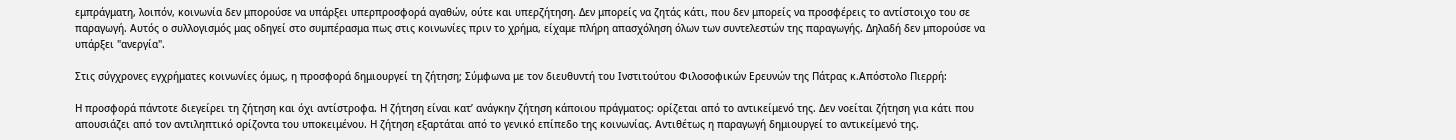εμπράγματη, λοιπόν, κοινωνία δεν μπορούσε να υπάρξει υπερπροσφορά αγαθών, ούτε και υπερζήτηση. Δεν μπορείς να ζητάς κάτι, που δεν μπορείς να προσφέρεις το αντίστοιχο του σε παραγωγή. Αυτός ο συλλογισμός μας οδηγεί στο συμπέρασμα πως στις κοινωνίες πριν το χρήμα, είχαμε πλήρη απασχόληση όλων των συντελεστών της παραγωγής. Δηλαδή δεν μπορούσε να υπάρξει "ανεργία".

Στις σύγχρονες εγχρήματες κοινωνίες όμως, η προσφορά δημιουργεί τη ζήτηση; Σύμφωνα με τον διευθυντή του Ινστιτούτου Φιλοσοφικών Ερευνών της Πάτρας κ.Απόστολο Πιερρή:

Η προσφορά πάντοτε διεγείρει τη ζήτηση και όχι αντίστροφα. Η ζήτηση είναι κατ’ ανάγκην ζήτηση κάποιου πράγματος: ορίζεται από το αντικείμενό της. Δεν νοείται ζήτηση για κάτι που απουσιάζει από τον αντιληπτικό ορίζοντα του υποκειμένου. Η ζήτηση εξαρτάται από το γενικό επίπεδο της κοινωνίας. Αντιθέτως η παραγωγή δημιουργεί το αντικείμενό της.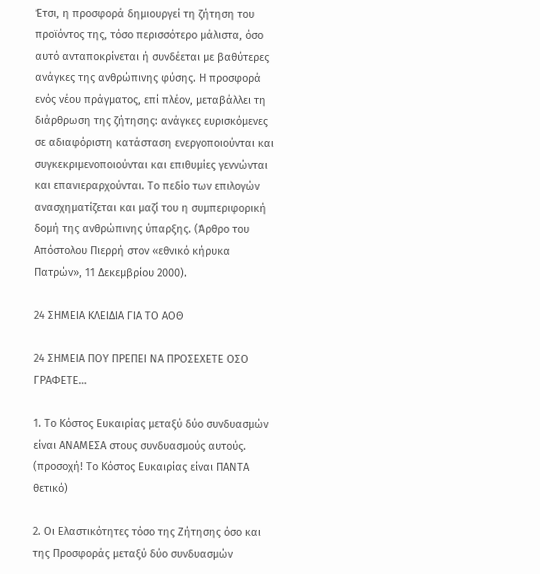Έτσι, η προσφορά δημιουργεί τη ζήτηση του προϊόντος της, τόσο περισσότερο μάλιστα, όσο αυτό ανταποκρίνεται ή συνδέεται με βαθύτερες ανάγκες της ανθρώπινης φύσης. Η προσφορά ενός νέου πράγματος, επί πλέον, μεταβάλλει τη διάρθρωση της ζήτησης: ανάγκες ευρισκόμενες σε αδιαφόριστη κατάσταση ενεργοποιούνται και συγκεκριμενοποιούνται και επιθυμίες γεννώνται και επανιεραρχούνται. Το πεδίο των επιλογών ανασχηματίζεται και μαζί του η συμπεριφορική δομή της ανθρώπινης ύπαρξης. (Άρθρο του Απόστολου Πιερρή στον «εθνικό κήρυκα Πατρών», 11 Δεκεμβρίου 2000).

24 ΣΗΜΕΙΑ ΚΛΕΙΔΙΑ ΓΙΑ ΤΟ ΑΟΘ

24 ΣΗΜΕΙΑ ΠΟΥ ΠΡΕΠΕΙ ΝΑ ΠΡΟΣΕΧΕΤΕ ΟΣΟ ΓΡΑΦΕΤΕ…

1. Το Κόστος Ευκαιρίας μεταξύ δύο συνδυασμών είναι ΑΝΑΜΕΣΑ στους συνδυασμούς αυτούς. (προσοχή! Το Κόστος Ευκαιρίας είναι ΠΑΝΤΑ θετικό)

2. Οι Ελαστικότητες τόσο της Ζήτησης όσο και της Προσφοράς μεταξύ δύο συνδυασμών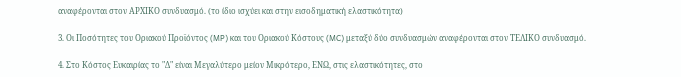αναφέρονται στον ΑΡΧΙΚΟ συνδυασμό. (το ίδιο ισχύει και στην εισοδηματική ελαστικότητα)

3. Οι Ποσότητες του Οριακού Προϊόντος (MP) και του Οριακού Κόστους (MC) μεταξύ δύο συνδυασμών αναφέρονται στον ΤΕΛΙΚΟ συνδυασμό.

4. Στο Κόστος Ευκαιρίας το "Δ" είναι Μεγαλύτερο μείον Μικρότερο, ΕΝΩ, στις ελαστικότητες, στο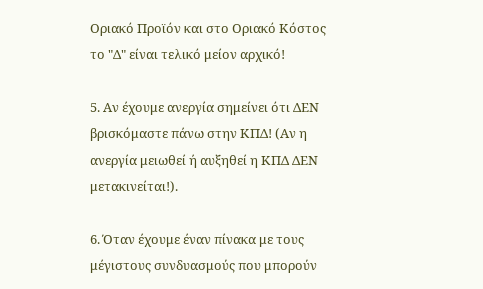Οριακό Προϊόν και στο Οριακό Κόστος το "Δ" είναι τελικό μείον αρχικό!

5. Αν έχουμε ανεργία σημείνει ότι ΔΕΝ βρισκόμαστε πάνω στην ΚΠΔ! (Αν η ανεργία μειωθεί ή αυξηθεί η ΚΠΔ ΔΕΝ μετακινείται!).

6. Όταν έχουμε έναν πίνακα με τους μέγιστους συνδυασμούς που μπορούν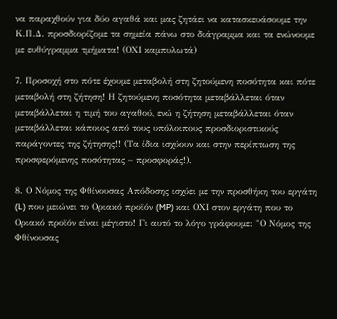να παραχθούν για δύο αγαθά και μας ζητάει να κατασκευάσουμε την Κ.Π.Δ. προσδιορίζομε τα σημεία πάνω στο διάγραμμα και τα ενώνουμε με ευθύγραμμα τμήματα! (ΟΧΙ καμπυλωτά)

7. Προσοχή στο πότε έχουμε μεταβολή στη ζητούμενη ποσότητα και πότε μεταβολή στη ζήτηση! Η ζητούμενη ποσότητα μεταβάλλεται όταν μεταβάλλεται η τιμή του αγαθού, ενώ η ζήτηση μεταβάλλεται όταν μεταβάλλεται κάποιος από τους υπόλοιπους προσδιοριστικούς παράγοντες της ζήτησης!! (Τα ίδια ισχύουν και στην περίπτωση της προσφερόμενης ποσότητας – προσφοράς!).

8. Ο Νόμος της Φθίνουσας Απόδοσης ισχύει με την προσθήκη του εργάτη (L) που μειώνει το Οριακό προϊόν (MP) και ΟΧΙ στον εργάτη που το Οριακό προϊόν είναι μέγιστο! Γι αυτό το λόγο γράφουμε: "Ο Νόμος της Φθίνουσας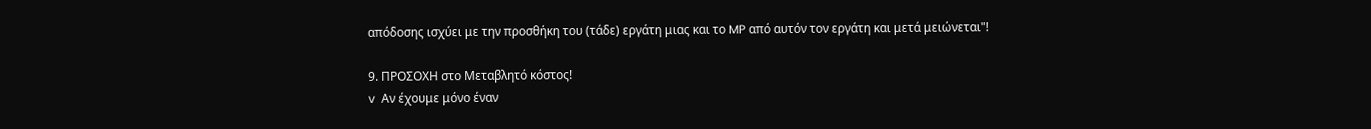απόδοσης ισχύει με την προσθήκη του (τάδε) εργάτη μιας και το MP από αυτόν τον εργάτη και μετά μειώνεται"!

9. ΠΡΟΣΟΧΗ στο Μεταβλητό κόστος!
v  Αν έχουμε μόνο έναν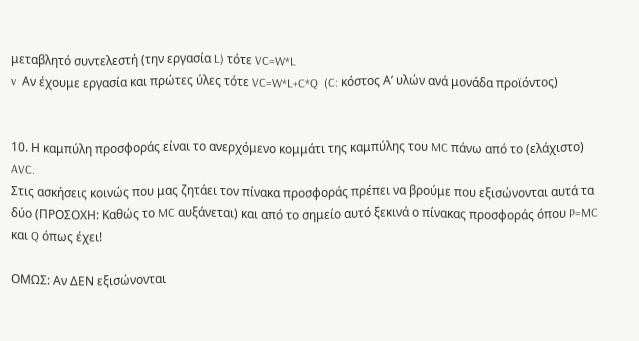μεταβλητό συντελεστή (την εργασία L) τότε VC=W*L
v  Αν έχουμε εργασία και πρώτες ύλες τότε VC=W*L+C*Q  (C: κόστος Α’ υλών ανά μονάδα προϊόντος)


10. Η καμπύλη προσφοράς είναι το ανερχόμενο κομμάτι της καμπύλης του MC πάνω από το (ελάχιστο) AVC.
Στις ασκήσεις κοινώς που μας ζητάει τον πίνακα προσφοράς πρέπει να βρούμε που εξισώνονται αυτά τα δύο (ΠΡΟΣΟΧΗ: Καθώς το MC αυξάνεται) και από το σημείο αυτό ξεκινά ο πίνακας προσφοράς όπου P=MC και Q όπως έχει!

ΟΜΩΣ: Αν ΔΕΝ εξισώνονται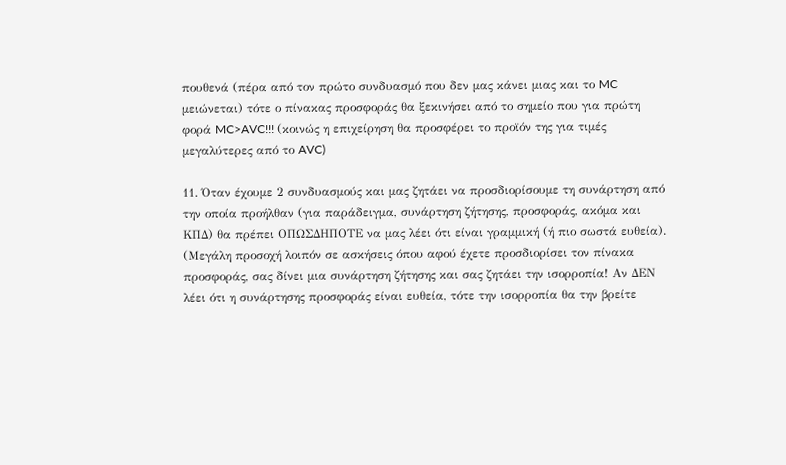πουθενά (πέρα από τον πρώτο συνδυασμό που δεν μας κάνει μιας και το MC μειώνεται) τότε ο πίνακας προσφοράς θα ξεκινήσει από το σημείο που για πρώτη φορά MC>AVC!!! (κοινώς η επιχείρηση θα προσφέρει το προϊόν της για τιμές μεγαλύτερες από το AVC)

11. Όταν έχουμε 2 συνδυασμούς και μας ζητάει να προσδιορίσουμε τη συνάρτηση από την οποία προήλθαν (για παράδειγμα, συνάρτηση ζήτησης, προσφοράς, ακόμα και ΚΠΔ) θα πρέπει ΟΠΩΣΔΗΠΟΤΕ να μας λέει ότι είναι γραμμική (ή πιο σωστά ευθεία).
(Μεγάλη προσοχή λοιπόν σε ασκήσεις όπου αφού έχετε προσδιορίσει τον πίνακα προσφοράς, σας δίνει μια συνάρτηση ζήτησης και σας ζητάει την ισορροπία! Αν ΔΕΝ λέει ότι η συνάρτησης προσφοράς είναι ευθεία, τότε την ισορροπία θα την βρείτε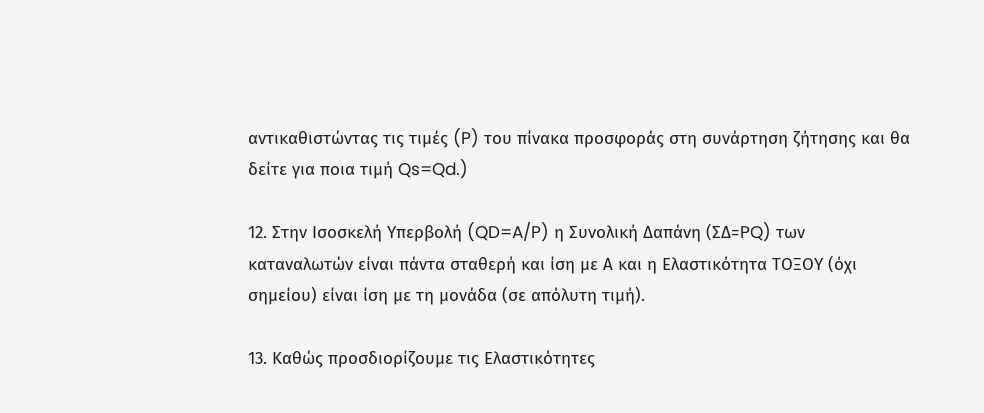αντικαθιστώντας τις τιμές (P) του πίνακα προσφοράς στη συνάρτηση ζήτησης και θα δείτε για ποια τιμή Qs=Qd.)

12. Στην Ισοσκελή Υπερβολή (QD=A/P) η Συνολική Δαπάνη (ΣΔ=PQ) των καταναλωτών είναι πάντα σταθερή και ίση με Α και η Ελαστικότητα ΤΟΞΟΥ (όχι σημείου) είναι ίση με τη μονάδα (σε απόλυτη τιμή).

13. Καθώς προσδιορίζουμε τις Ελαστικότητες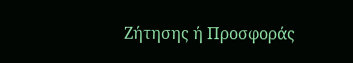Ζήτησης ή Προσφοράς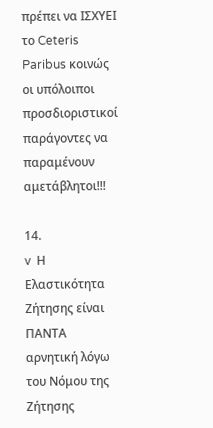πρέπει να ΙΣΧΥΕΙ το Ceteris Paribus κοινώς οι υπόλοιποι προσδιοριστικοί παράγοντες να παραμένουν αμετάβλητοι!!!

14.
v  Η Ελαστικότητα Ζήτησης είναι ΠΑΝΤΑ αρνητική λόγω του Νόμου της Ζήτησης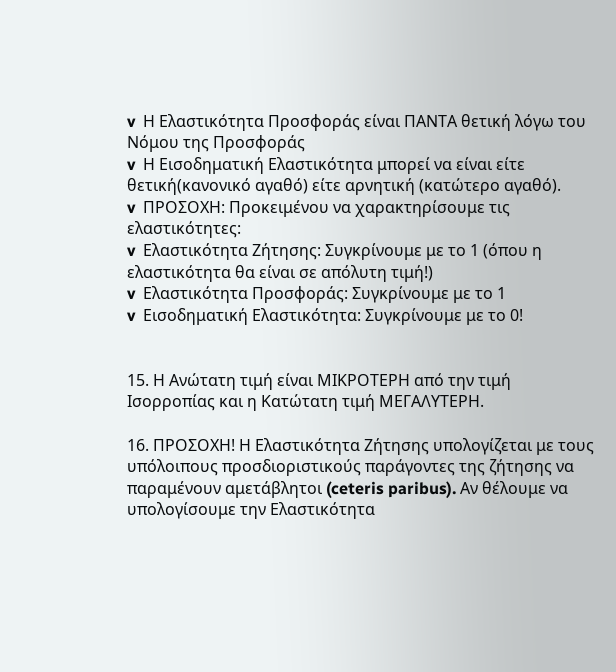v  Η Ελαστικότητα Προσφοράς είναι ΠΑΝΤΑ θετική λόγω του Νόμου της Προσφοράς
v  Η Εισοδηματική Ελαστικότητα μπορεί να είναι είτε θετική(κανονικό αγαθό) είτε αρνητική (κατώτερο αγαθό).
v  ΠΡΟΣΟΧΗ: Προκειμένου να χαρακτηρίσουμε τις ελαστικότητες:
v  Ελαστικότητα Ζήτησης: Συγκρίνουμε με το 1 (όπου η ελαστικότητα θα είναι σε απόλυτη τιμή!)
v  Ελαστικότητα Προσφοράς: Συγκρίνουμε με το 1
v  Εισοδηματική Ελαστικότητα: Συγκρίνουμε με το 0!


15. Η Ανώτατη τιμή είναι ΜΙΚΡΟΤΕΡΗ από την τιμή Ισορροπίας και η Κατώτατη τιμή ΜΕΓΑΛΥΤΕΡΗ.

16. ΠΡΟΣΟΧΗ! Η Ελαστικότητα Ζήτησης υπολογίζεται με τους υπόλοιπους προσδιοριστικούς παράγοντες της ζήτησης να παραμένουν αμετάβλητοι (ceteris paribus). Αν θέλουμε να υπολογίσουμε την Ελαστικότητα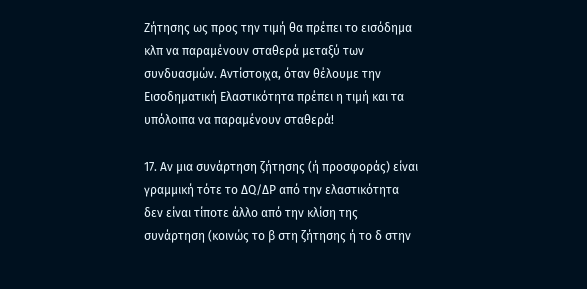Ζήτησης ως προς την τιμή θα πρέπει το εισόδημα κλπ να παραμένουν σταθερά μεταξύ των συνδυασμών. Αντίστοιχα, όταν θέλουμε την Εισοδηματική Ελαστικότητα πρέπει η τιμή και τα υπόλοιπα να παραμένουν σταθερά!

17. Αν μια συνάρτηση ζήτησης (ή προσφοράς) είναι γραμμική τότε το ΔQ/ΔΡ από την ελαστικότητα δεν είναι τίποτε άλλο από την κλίση της συνάρτηση (κοινώς το β στη ζήτησης ή το δ στην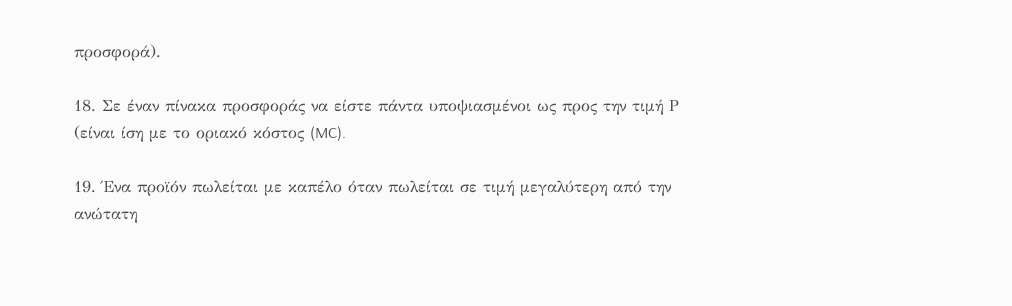προσφορά).

18. Σε έναν πίνακα προσφοράς να είστε πάντα υποψιασμένοι ως προς την τιμή Ρ (είναι ίση με το οριακό κόστος (MC).

19. Ένα προϊόν πωλείται με καπέλο όταν πωλείται σε τιμή μεγαλύτερη από την ανώτατη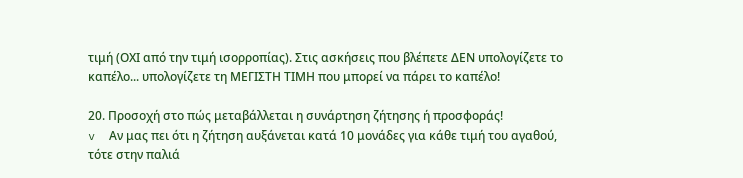τιμή (ΟΧΙ από την τιμή ισορροπίας). Στις ασκήσεις που βλέπετε ΔΕΝ υπολογίζετε το καπέλο... υπολογίζετε τη ΜΕΓΙΣΤΗ ΤΙΜΗ που μπορεί να πάρει το καπέλο!

20. Προσοχή στο πώς μεταβάλλεται η συνάρτηση ζήτησης ή προσφοράς!
v  Αν μας πει ότι η ζήτηση αυξάνεται κατά 10 μονάδες για κάθε τιμή του αγαθού, τότε στην παλιά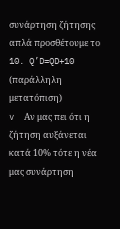συνάρτηση ζήτησης απλά προσθέτουμε το 10. Q’D=QD+10 (παράλληλη μετατόπιση)
v  Αν μας πει ότι η ζήτηση αυξάνεται κατά 10% τότε η νέα μας συνάρτηση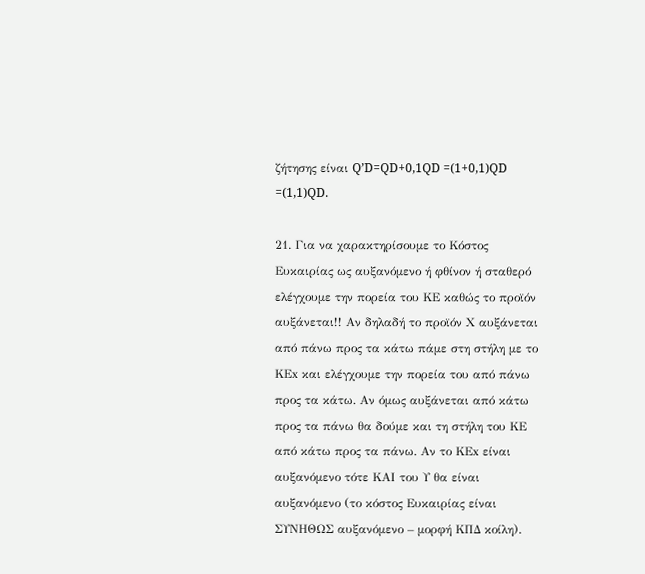ζήτησης είναι Q’D=QD+0,1QD =(1+0,1)QD =(1,1)QD.

21. Για να χαρακτηρίσουμε το Κόστος Ευκαιρίας ως αυξανόμενο ή φθίνον ή σταθερό ελέγχουμε την πορεία του ΚΕ καθώς το προϊόν αυξάνεται!! Αν δηλαδή το προϊόν Χ αυξάνεται από πάνω προς τα κάτω πάμε στη στήλη με το ΚΕx και ελέγχουμε την πορεία του από πάνω προς τα κάτω. Αν όμως αυξάνεται από κάτω προς τα πάνω θα δούμε και τη στήλη του ΚΕ από κάτω προς τα πάνω. Αν το ΚΕx είναι αυξανόμενο τότε ΚΑΙ του Υ θα είναι αυξανόμενο (το κόστος Ευκαιρίας είναι ΣΥΝΗΘΩΣ αυξανόμενο – μορφή ΚΠΔ κοίλη).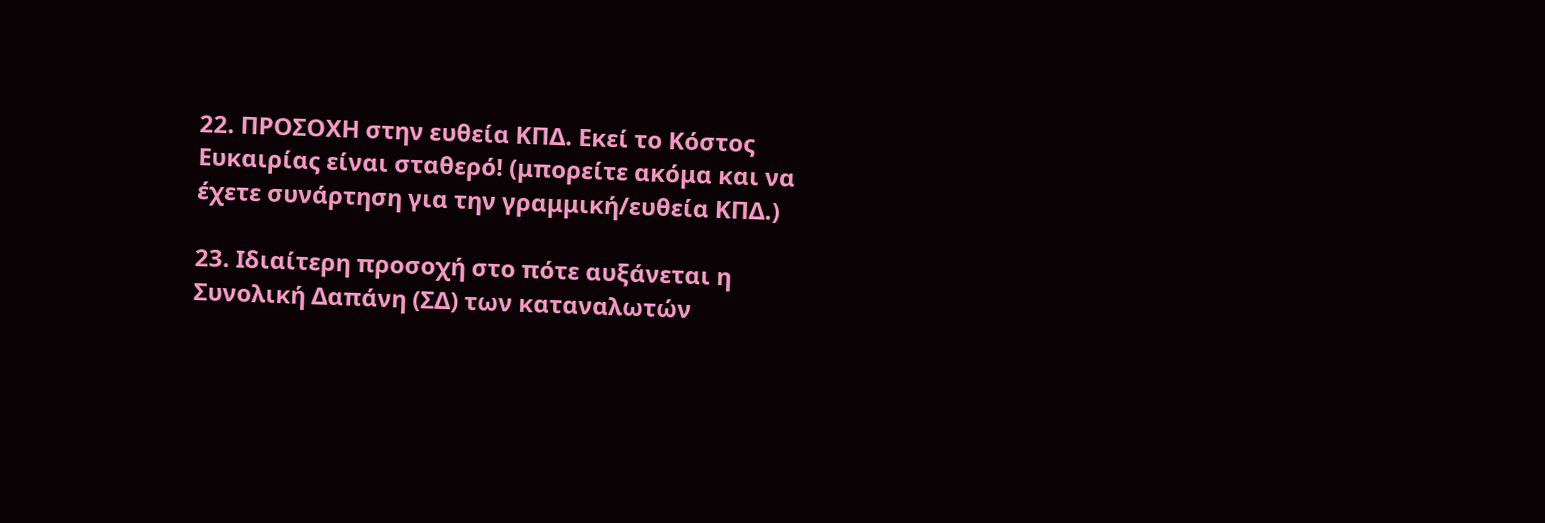22. ΠΡΟΣΟΧΗ στην ευθεία ΚΠΔ. Εκεί το Κόστος Ευκαιρίας είναι σταθερό! (μπορείτε ακόμα και να έχετε συνάρτηση για την γραμμική/ευθεία ΚΠΔ.)

23. Ιδιαίτερη προσοχή στο πότε αυξάνεται η Συνολική Δαπάνη (ΣΔ) των καταναλωτών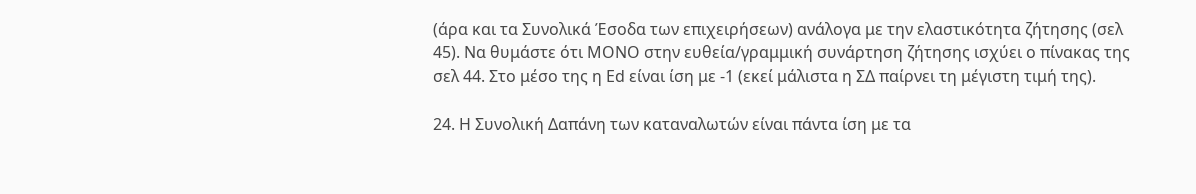(άρα και τα Συνολικά Έσοδα των επιχειρήσεων) ανάλογα με την ελαστικότητα ζήτησης (σελ 45). Να θυμάστε ότι ΜΟΝΟ στην ευθεία/γραμμική συνάρτηση ζήτησης ισχύει ο πίνακας της σελ 44. Στο μέσο της η Εd είναι ίση με -1 (εκεί μάλιστα η ΣΔ παίρνει τη μέγιστη τιμή της).

24. Η Συνολική Δαπάνη των καταναλωτών είναι πάντα ίση με τα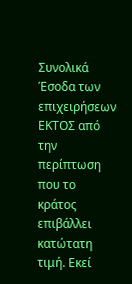Συνολικά Έσοδα των επιχειρήσεων ΕΚΤΟΣ από την περίπτωση που το κράτος επιβάλλει κατώτατη τιμή. Εκεί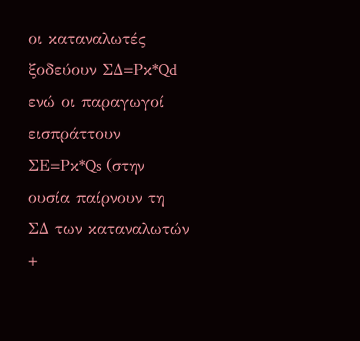οι καταναλωτές ξοδεύουν ΣΔ=Ρκ*Qd ενώ οι παραγωγοί εισπράττουν ΣΕ=Ρκ*Qs (στην ουσία παίρνουν τη ΣΔ των καταναλωτών +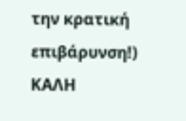την κρατική επιβάρυνση!)
ΚΑΛΗ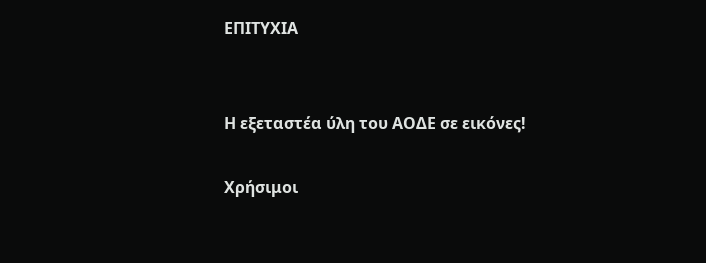ΕΠΙΤΥΧΙΑ


Η εξεταστέα ύλη του ΑΟΔΕ σε εικόνες!

Χρήσιμοι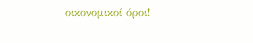οικονομικοί όροι!